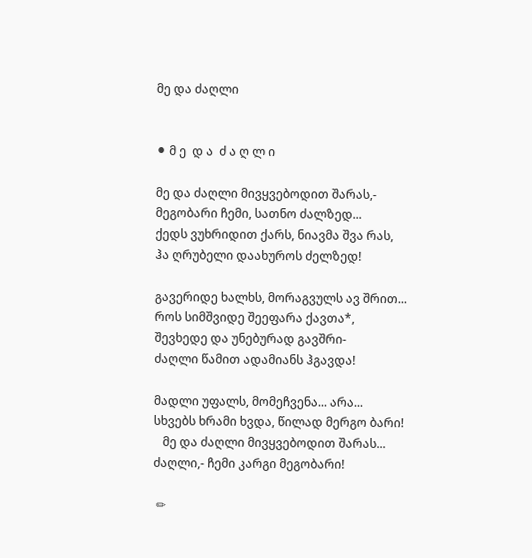მე და ძაღლი


⚫ მ ე  დ ა  ძ ა ღ ლ ი

მე და ძაღლი მივყვებოდით შარას,-
მეგობარი ჩემი, სათნო ძალზედ...
ქედს ვუხრიდით ქარს, ნიავმა შვა რას,
ჰა ღრუბელი დაახუროს ძელზედ!

გავერიდე ხალხს, მორაგვულს ავ შრით...
როს სიმშვიდე შეეფარა ქავთა*,
შევხედე და უნებურად გავშრი-
ძაღლი წამით ადამიანს ჰგავდა!

მადლი უფალს, მომეჩვენა... არა...
სხვებს ხრამი ხვდა, წილად მერგო ბარი!
   მე და ძაღლი მივყვებოდით შარას...
ძაღლი,- ჩემი კარგი მეგობარი!

 ✏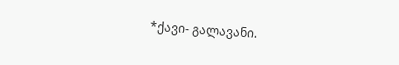*ქავი- გალავანი.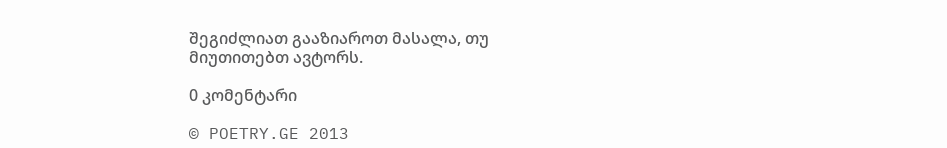შეგიძლიათ გააზიაროთ მასალა, თუ მიუთითებთ ავტორს.

0 კომენტარი

© POETRY.GE 2013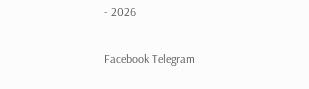- 2026

Facebook Telegram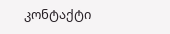კონტაქტი